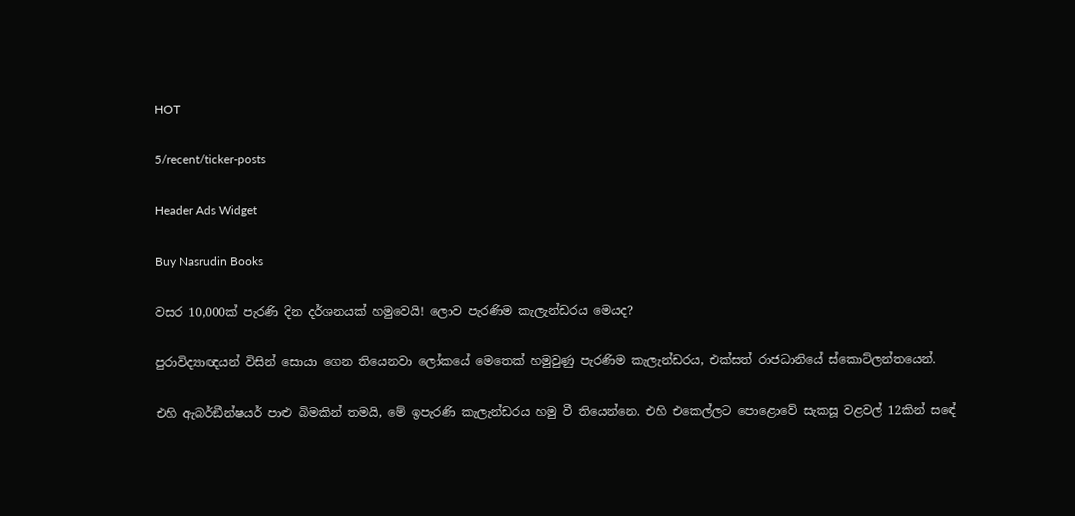HOT

5/recent/ticker-posts

Header Ads Widget

Buy Nasrudin Books

වසර 10,000ක් පැරණි දින දර්ශනයක් හමුවෙයි! ලොව පැරණිම කැලැන්ඩරය මෙයද?

පුරාවිද්‍යාඥයන් විසින් සොයා ගෙන තියෙනවා ලෝකයේ මෙතෙක් හමුවුණු පැරණිම කැලැන්ඩරය, එක්සත් රාජධානියේ ස්කොට්ලන්තයෙන්.

එහි ඇබර්ඞීන්ෂයර් පාළු බිමකින් තමයි, මේ ඉපැරණි කැලැන්ඩරය හමු වී තියෙන්නෙ. එහි එකෙල්ලට පොළොවේ සැකසූ වළවල් 12කින් සඳේ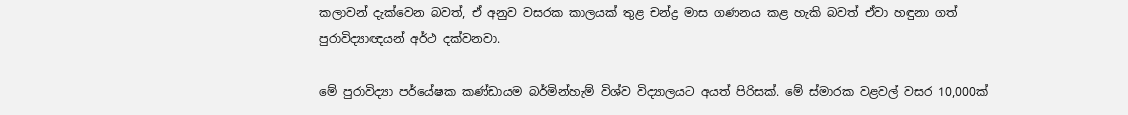කලාවන් දැක්වෙන බවත්, ඒ අනුව වසරක කාලයක් තුළ චන්ද්‍ර මාස ගණනය කළ හැකි බවත් ඒවා හඳුනා ගත් පුරාවිද්‍යාඥයන් අර්ථ දක්වනවා.

මේ පුරාවිද්‍යා පර්යේෂක කණ්ඩායම බර්මින්හැම් විශ්ව විද්‍යාලයට අයත් පිරිසක්. මේ ස්මාරක වළවල් වසර 10,000ක්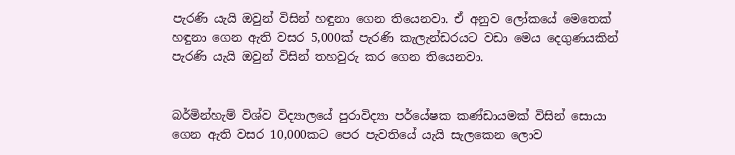පැරණි යැයි ඔවුන් විසින් හඳුනා ගෙන තියෙනවා. ඒ අනුව ලෝකයේ මෙතෙක් හඳුනා ගෙන ඇති වසර 5,000ක් පැරණි කැලැන්ඩරයට වඩා මෙය දෙගුණයකින් පැරණි යැයි ඔවුන් විසින් තහවුරු කර ගෙන තියෙනවා.


බර්මින්හැම් විශ්ව විද්‍යාලයේ පුරාවිද්‍යා පර්යේෂක කණ්ඩායමක් විසින් සොයා ගෙන ඇති වසර 10,000කට පෙර පැවතියේ යැයි සැලකෙන ලොව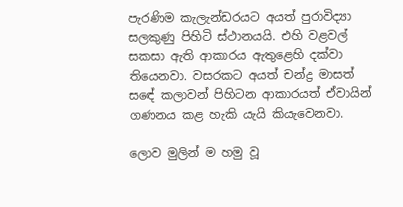පැරණිම කැලැන්ඩරයට අයත් පුරාවිද්‍යා සලකුණු පිහිටි ස්ථානයයි. එහි වළවල් සකසා ඇති ආකාරය ඇතුළෙහි දක්වා තියෙනවා. වසරකට අයත් චන්ද්‍ර මාසත් සඳේ කලාවන් පිහිටන ආකාරයත් ඒවායින් ගණනය කළ හැකි යැයි කියැවෙනවා.

ලොව මුලින් ම හමු වූ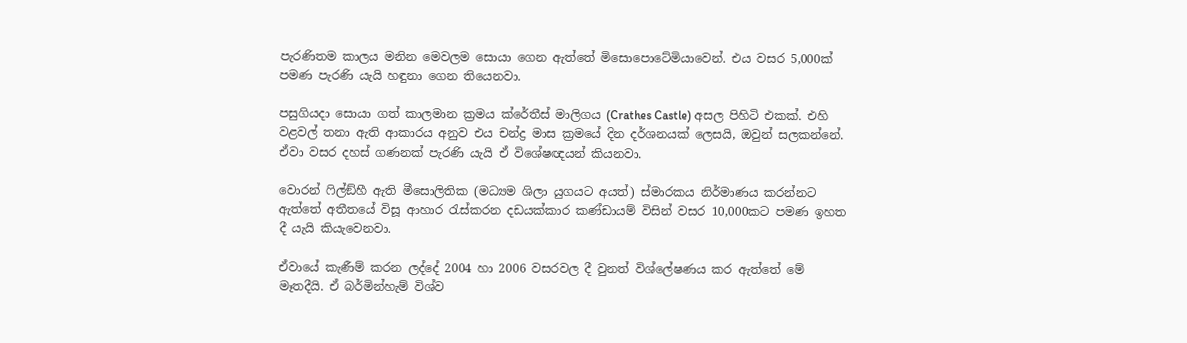පැරණිතම කාලය මනින මෙවලම සොයා ගෙන ඇත්තේ මිසොපොටේමියාවෙන්. එය වසර 5,000ක් පමණ පැරණි යැයි හඳුනා ගෙන තියෙනවා.

පසුගියදා සොයා ගත් කාලමාන ක්‍රමය ක්රේතීස් මාලිගය (Crathes Castle) අසල පිහිටි එකක්. එහි වළවල් තනා ඇති ආකාරය අනුව එය චන්ද්‍ර මාස ක්‍රමයේ දින දර්ශනයක් ලෙසයි, ඔවුන් සලකන්නේ. ඒවා වසර දහස් ගණනක් පැරණි යැයි ඒ විශේෂඥයන් කියනවා.

වොරන් ෆිල්ඞ්හී ඇති මීසොලිතික (මධ්‍යම ශිලා යුගයට අයත්) ස්මාරකය නිර්මාණය කරන්නට ඇත්තේ අතීතයේ විසූ ආහාර රැස්කරන දඩයක්කාර කණ්ඩායම් විසින් වසර 10,000කට පමණ ඉහත දී යැයි කියැවෙනවා.

ඒවායේ කැණීම් කරන ලද්දේ 2004 හා 2006 වසරවල දී වුනත් විශ්ලේෂණය කර ඇත්තේ මේ මෑතදීයි. ඒ බර්මින්හැම් විශ්ව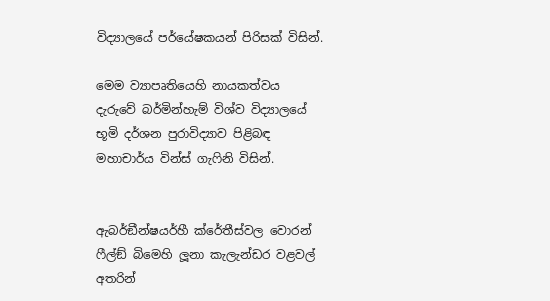විද්‍යාලයේ පර්යේෂකයන් පිරිසක් විසින්.

මෙම ව්‍යාපෘතියෙහි නායකත්වය දැරුවේ බර්මින්හැම් විශ්ව විද්‍යාලයේ භූමි දර්ශන පුරාවිද්‍යාව පිළිබඳ මහාචාර්ය වින්ස් ගැෆිනි විසින්.


ඇබර්ඞීන්ෂයර්හී ක්රේතීස්වල වොරන් ෆීල්ඞ් බිමෙහි ලූනා කැලැන්ඩර වළවල් අතරින්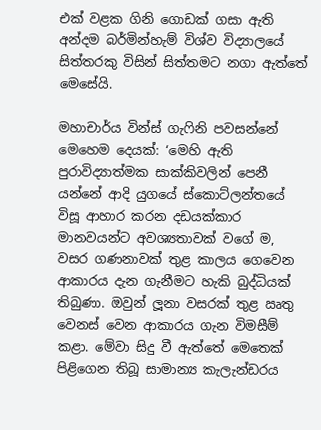එක් වළක ගිනි ගොඩක් ගසා ඇති අන්දම බර්මින්හැම් විශ්ව විද්‍යාලයේ සිත්තරකු විසින් සිත්තමට නගා ඇත්තේ මෙසේයි.

මහාචාර්ය වින්ස් ගැෆිනි පවසන්නේ මෙහෙම දෙයක්: ‘මෙහි ඇති පුරාවිද්‍යාත්මක සාක්කිවලින් පෙනී යන්නේ ආදි යුගයේ ස්කොට්ලන්තයේ විසූ ආහාර කරන දඩයක්කාර මානවයන්ට අවශ්‍යතාවක් වගේ ම, වසර ගණනාවක් තුළ කාලය ගෙවෙන ආකාරය දැන ගැනීමට හැකි බුද්ධියක් තිබුණා. ඔවුන් ලූනා වසරක් තුළ ඍතු වෙනස් වෙන ආකාරය ගැන විමසීම් කළා. මේවා සිදු වී ඇත්තේ මෙතෙක් පිළිගෙන තිබූ සාමාන්‍ය කැලැන්ඩරය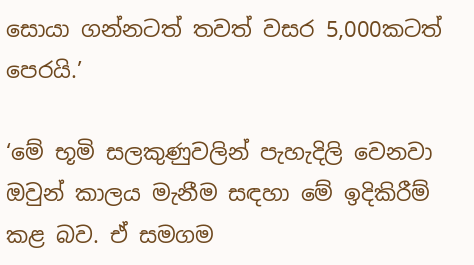සොයා ගන්නටත් තවත් වසර 5,000කටත් පෙරයි.’

‘මේ භූමි සලකුණුවලින් පැහැදිලි වෙනවා ඔවුන් කාලය මැනීම සඳහා මේ ඉදිකිරීම් කළ බව. ඒ සමගම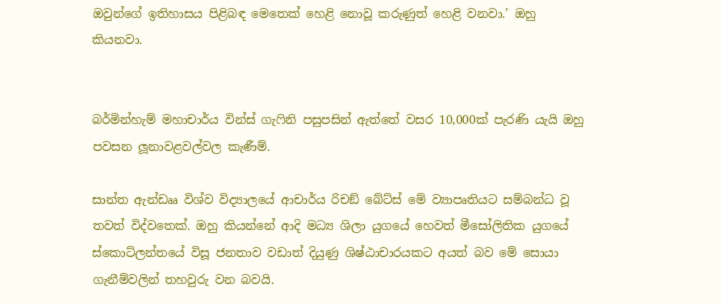ඔවුන්ගේ ඉතිහාසය පිළිබඳ මෙතෙක් හෙළි නොවූ කරුණුත් හෙළි වනවා.’ ඔහු කියනවා.


බර්මින්හැම් මහාචාර්ය වින්ස් ගැෆිනි පසුපසින් ඇත්තේ වසර 10,000ක් පැරණි යැයි ඔහු පවසන ලූනාවළවල්වල කැණීම්.

සාන්ත ඇන්ඩෲ විශ්ව විද්‍යාලයේ ආචාර්ය රිචඞ් බේට්ස් මේ ව්‍යාපෘතියට සම්බන්ධ වූ තවත් විද්වතෙක්. ඔහු කියන්නේ ආදි මධ්‍ය ශිලා යුගයේ හෙවත් මීසෝලිතික යුගයේ ස්කොට්ලන්තයේ විසූ ජනතාව වඩාත් දියුණු ශිෂ්ඨාචාරයකට අයත් බව මේ සොයා ගැනීම්වලින් තහවුරු වන බවයි.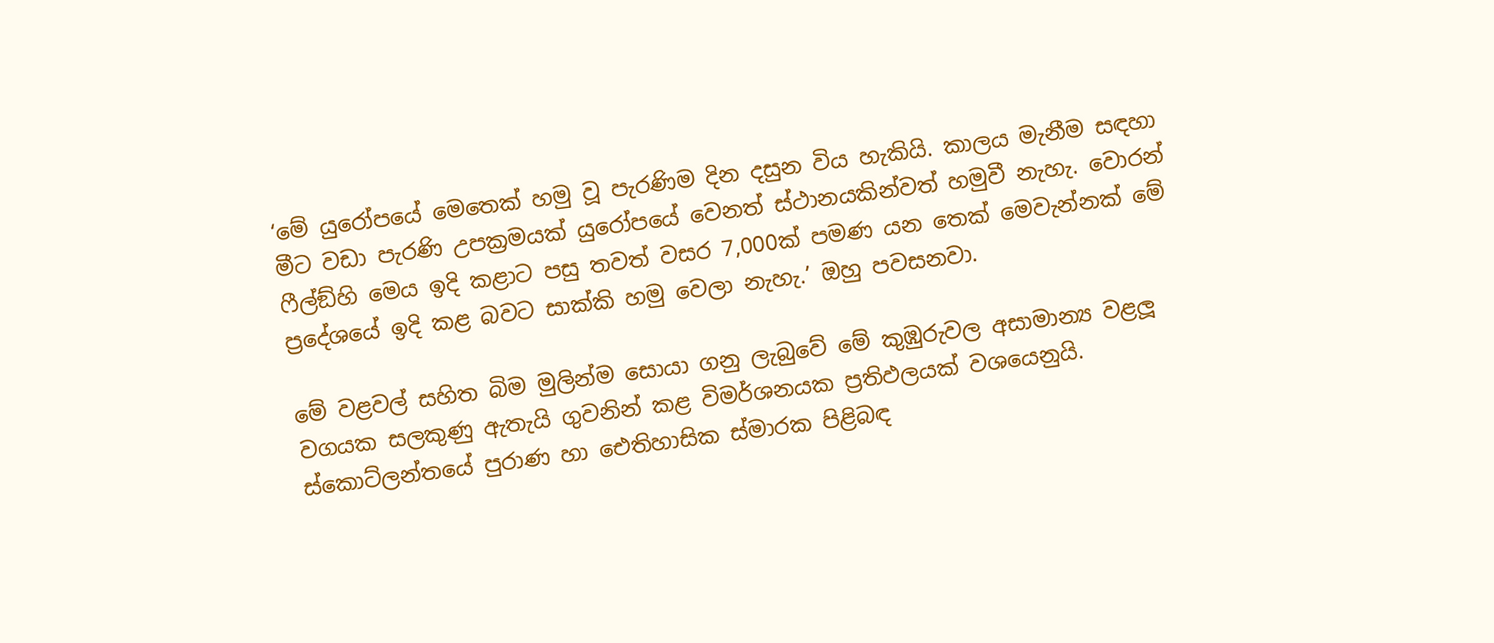‘මේ යුරෝපයේ මෙතෙක් හමු වූ පැරණිම දින දසුන විය හැකියි. කාලය මැනීම සඳහා මීට වඩා පැරණි උපක්‍රමයක් යුරෝපයේ වෙනත් ස්ථානයකින්වත් හමුවී නැහැ. වොරන් ෆීල්ඞ්හි මෙය ඉදි කළාට පසු තවත් වසර 7,000ක් පමණ යන තෙක් මෙවැන්නක් මේ ප්‍රදේශයේ ඉදි කළ බවට සාක්කි හමු වෙලා නැහැ.’ ඔහු පවසනවා.

මේ වළවල් සහිත බිම මුලින්ම සොයා ගනු ලැබුවේ මේ කුඹුරුවල අසාමාන්‍ය වළලූ වගයක සලකුණු ඇතැයි ගුවනින් කළ විමර්ශනයක ප්‍රතිඵලයක් වශයෙනුයි. ස්කොට්ලන්තයේ පුරාණ හා ඓතිහාසික ස්මාරක පිළිබඳ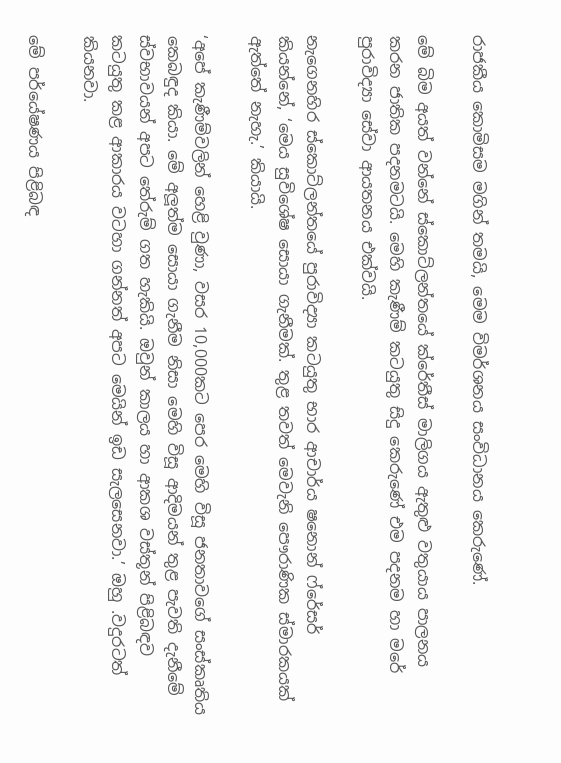රාජකීය කොමිසම මගින් තමයි, මෙම විමර්ශනය සංවිධානය කෙරුණේ.

මේ බිම අයත් වන්නේ ස්කොට්ලන්තයේ ක්රේතීස් මාලිගය ඇතුළු වතුයාය පාලනය කරන ජාතික පදනමටයි. මෙහි කැණීම් කටයුතු සිදු කෙරුණේ එම පදනම හා මරේ පුරාවිද්‍යා සේවා ආයතනය එක්වයි.

නැගෙනහිර ස්කොට්ලන්තයේ පුරාවිද්‍යා කටයුතු භාර ආචාර්ය ෂනොන් ෆ්රේසර් කියන්නේ, ‘මෙය සුවිශේෂ සොයා ගැනීමක්. තුළ තවත් මෙවැනි පෞරාණික ස්මාරකයක් ඇත්තේ නැහැ.’ කියායි.

‘අපේ කැණීම්වලින් හෙළි වුණා, වසර 10,000කට පෙර මෙහි විසූ ජනතාවගේ සංස්කෘතිය කෙබඳුද කියා. මේ අලූත්ම සොයා ගැනීම නිසා මෙහි විසූ ආදිමයන් තුළ පැවති දැනීමේ ස්වභාවයන් අපට තේරුම් ගත හැකියි. ඔවුන් කාලය හා ආකශ වස්තූන් පිළිබඳව කටයුතු කළ ආකාරය වටහා ගන්නත් අපට මෙයින් ඉඩ සැලසෙනවා.’ ඔහු .වදුරටත් කියනවා.

මේ පර්යේෂණය පිළිබඳ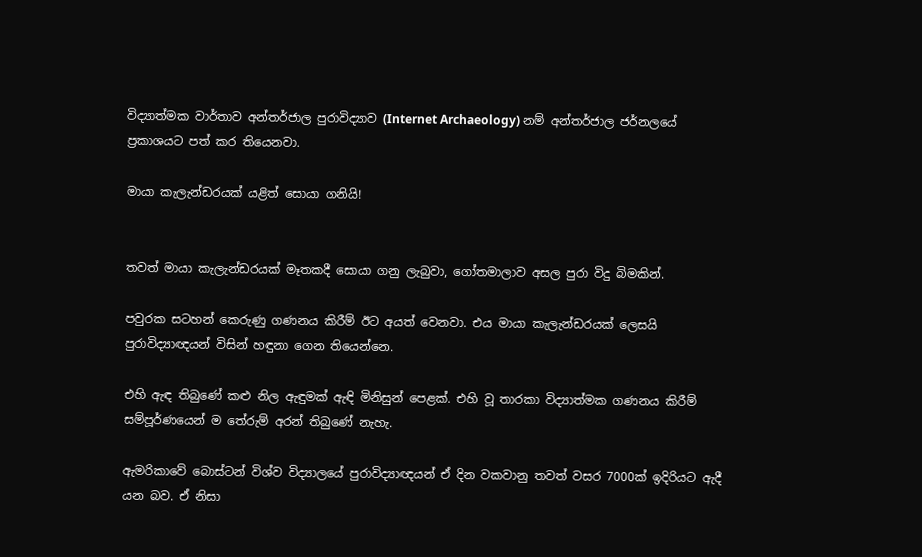විද්‍යාත්මක වාර්තාව අන්තර්ජාල පුරාවිද්‍යාව (Internet Archaeology) නම් අන්තර්ජාල ජර්නලයේ ප්‍රකාශයට පත් කර තියෙනවා.

මායා කැලැන්ඩරයක් යළිත් සොයා ගනියි!


තවත් මායා කැලැන්ඩරයක් මෑතකදී සොයා ගනු ලැබුවා, ගෝතමාලාව අසල පුරා විදු බිමකින්.

පවුරක සටහන් කෙරුණු ගණනය කිරීම් ඊට අයත් වෙනවා. එය මායා කැලැන්ඩරයක් ලෙසයි පුරාවිද්‍යාඥයන් විසින් හඳුනා ගෙන තියෙන්නෙ.

එහි ඇඳ තිබුණේ කළු නිල ඇඳුමක් ඇඳි මිනිසුන් පෙළක්. එහි වූ තාරකා විද්‍යාත්මක ගණනය කිරීම් සම්පූර්ණයෙන් ම තේරුම් අරන් තිබුණේ නැහැ.

ඇමරිකාවේ බොස්ටන් විශ්ව විද්‍යාලයේ පුරාවිද්‍යාඥයන් ඒ දින වකවානු තවත් වසර 7000ක් ඉදිරියට ඇදී යන බව. ඒ නිසා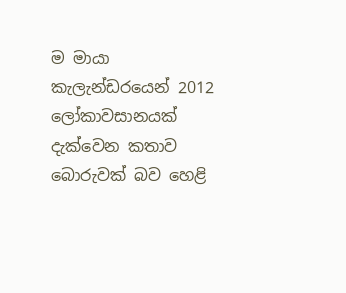ම මායා කැලැන්ඩරයෙන් 2012 ලෝකාවසානයක් දැක්වෙන කතාව බොරුවක් බව හෙළි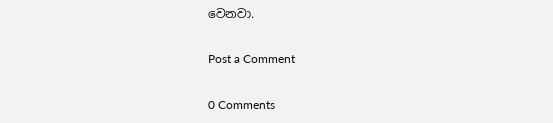වෙනවා.

Post a Comment

0 Comments